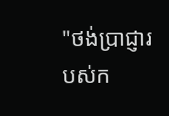"ថង់ប្រាជ្ញារបស់ក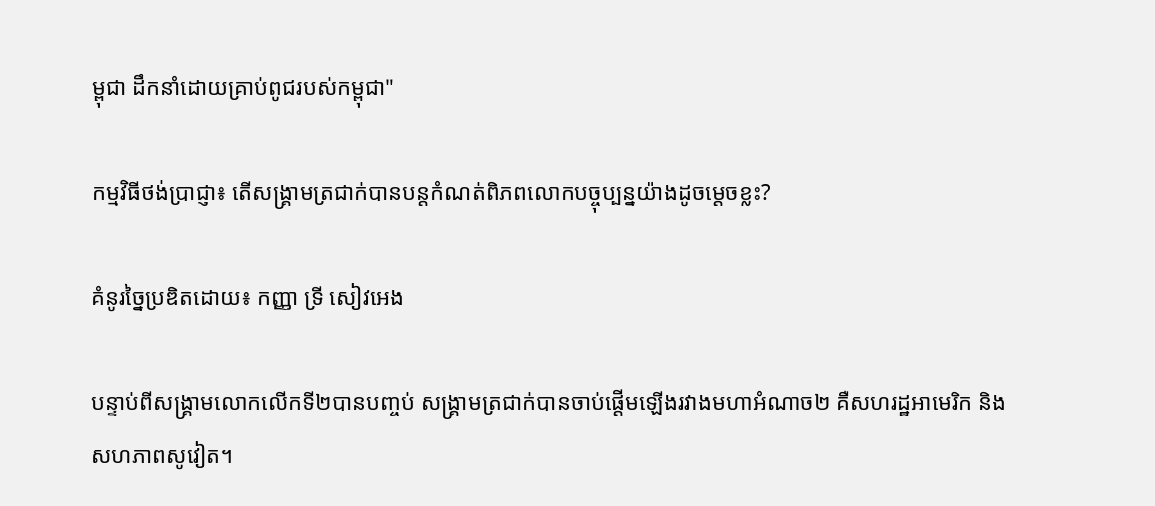ម្ពុជា ដឹកនាំដោយគ្រាប់ពូជរបស់កម្ពុជា"

កម្មវិធីថង់ប្រាជ្ញា៖ តើសង្រ្គាមត្រជាក់បានបន្តកំណត់ពិភពលោកបច្ចុប្បន្នយ៉ាងដូចម្ដេចខ្លះ?

គំនូរច្នៃប្រឌិតដោយ៖ កញ្ញា ទ្រី សៀវអេង

បន្ទាប់ពីសង្រ្គាមលោកលើកទី២បានបញ្ចប់ សង្រ្គាមត្រជាក់បានចាប់ផ្ដើមឡើងរវាងមហាអំណាច២ គឺសហរដ្ឋអាមេរិក និងសហភាពសូវៀត។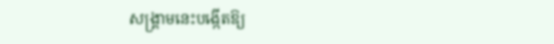សង្រ្គាមនេះបង្កើតឱ្យ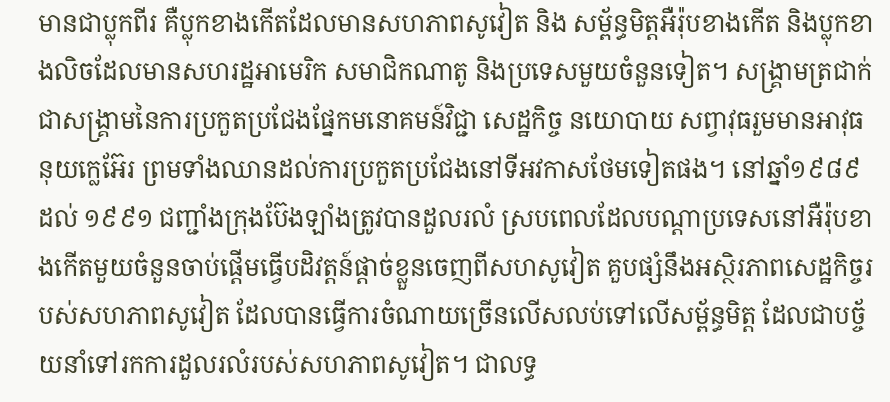មានជាប្លុកពីរ គឺប្លុកខាងកើតដែលមានសហភាពសូវៀត និង សម្ព័ន្ធមិត្តអឺរ៉ុបខាងកើត និងប្លុកខាងលិចដែលមានសហរដ្ឋអាមេរិក សមាជិកណាតូ និងប្រទេសមួយចំនួនទៀត។ សង្រ្គាមត្រជាក់ជាសង្គ្រាមនៃការប្រកួតប្រជែងផ្នែកមនោគមន៍វិជ្ជា សេដ្ឋកិច្ច នយោបាយ សព្វាវុធរួមមានអាវុធនុយក្លេអ៊ែរ ព្រមទាំងឈានដល់ការប្រកួតប្រជែងនៅទីអវកាសថែមទៀតផង។ នៅឆ្នាំ១៩៨៩ ដល់ ១៩៩១ ជញ្ជាំងក្រុងប៊ែងឡាំងត្រូវបានដួលរលំ ស្របពេលដែលបណ្ដាប្រទេសនៅអឺរ៉ុបខាងកើតមួយចំនួនចាប់ផ្ដើមធ្វើបដិវត្តន៍ផ្ដាច់ខ្លួនចេញពីសហសូវៀត គួបផ្សំនឹងអស្ថិរភាពសេដ្ឋកិច្ចរបស់សហភាពសូវៀត ដែលបានធ្វើការចំណាយច្រើនលើសលប់ទៅលើសម្ព័ន្ធមិត្ត ដែលជាបច្ច័យនាំទៅរកការដួលរលំរបស់សហភាពសូវៀត។ ជាលទ្ធ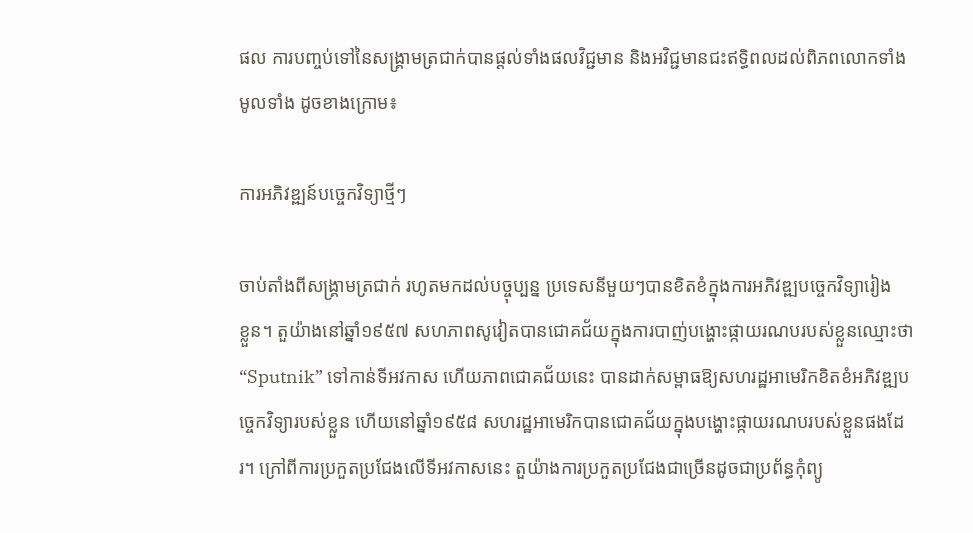ផល ការបញ្ចប់ទៅនៃសង្រ្គាមត្រជាក់បានផ្ដល់ទាំងផលវិជ្ជមាន និងអវិជ្ជមានជះឥទ្ធិពលដល់ពិភពលោកទាំងមូលទាំង ដូចខាងក្រោម៖

ការអភិវឌ្ឍន៍បច្ចេកវិទ្យាថ្មីៗ

ចាប់តាំងពីសង្គ្រាមត្រជាក់ រហូតមកដល់បច្ចុប្បន្ន ប្រទេសនីមួយៗបានខិតខំក្នុងការអភិវឌ្ឍបច្ចេកវិទ្យារៀង      ខ្លួន។ តួយ៉ាងនៅឆ្នាំ១៩៥៧ សហភាពសូវៀតបានជោគជ័យក្នុងការបាញ់បង្ហោះផ្កាយរណបរបស់ខ្លួនឈ្មោះថា “Sputnik” ទៅកាន់ទីអវកាស ហើយភាពជោគជ័យនេះ បានដាក់សម្ពាធឱ្យសហរដ្ឋអាមេរិកខិតខំអភិវឌ្ឍបច្ចេកវិទ្យារបស់ខ្លួន ហើយនៅឆ្នាំ១៩៥៨ សហរដ្ឋអាមេរិកបានជោគជ័យក្នុងបង្ហោះផ្កាយរណបរបស់ខ្លួនផងដែរ។ ក្រៅពីការប្រកួតប្រជែងលើទីអវកាសនេះ តួយ៉ាងការប្រកួតប្រជែងជាច្រើនដូចជាប្រព័ន្ធកុំព្យូ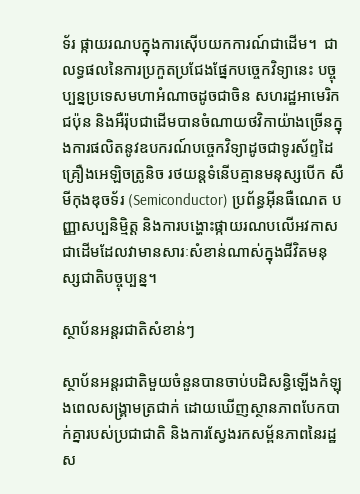ទ័រ ផ្កាយរណបក្នុងការស៊ើបយកការណ៍ជាដើម។  ជាលទ្ធផលនៃការប្រកួតប្រជែងផ្នែកបច្ចេកវិទ្យានេះ បច្ចុប្បន្នប្រទេសមហាអំណាចដូចជាចិន សហរដ្ឋអាមេរិក ជប៉ុន និងអឺរ៉ុបជាដើមបានចំណាយថវិកាយ៉ាងច្រើនក្នុងការផលិតនូវឧបករណ៍បច្ចេកវិទ្យាដូចជាទូរស័ព្ទដៃ គ្រឿងអេឡិចត្រូនិច រថយន្តទំនើបគ្មានមនុស្សបើក សឺមីកុងឌុចទ័រ (Semiconductor) ប្រព័ន្ធអ៊ីនធឺណេត បញ្ញាសប្បនិមិ្មត្ត និងការបង្ហោះផ្កាយរណបលើអវកាសជាដើមដែលវាមានសារៈសំខាន់ណាស់ក្នុងជីវិតមនុស្សជាតិបច្ចុប្បន្ន។

ស្ថាប័នអន្តរជាតិសំខាន់ៗ

ស្ថាប័នអន្តរជាតិមួយចំនួនបានចាប់បដិសន្ធិឡើងកំឡុងពេលសង្រ្គាមត្រជាក់ ដោយឃើញស្ថានភាពបែកបាក់គ្នារបស់ប្រជាជាតិ និងការស្វែងរកសម្ព័នភាពនៃរដ្ឋស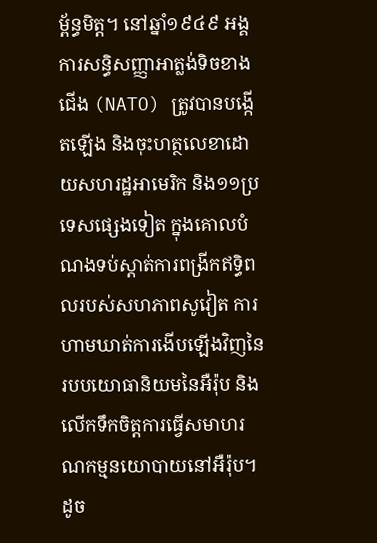ម្ព័ន្ធមិត្ត។ នៅឆ្នាំ១៩៤៩ អង្គការសន្ធិសញ្ញាអាត្លង់ទិចខាងជើង (NATO) ត្រូវបានបង្កើតឡើង និងចុះហត្ថលេខាដោយសហរដ្ឋអាមេរិក និង១១ប្រទេសផ្សេងទៀត ក្នុងគោលបំណងទប់ស្តាត់ការពង្រីកឥទ្ធិពលរបស់សហភាពសូវៀត ការហាមឃាត់ការងើបឡើងវិញនៃរបបយោធានិយមនៃអឺរ៉ុប និងលើកទឹកចិត្តការធ្វើសមាហរណកម្មនយោបាយនៅអឺរ៉ុប។ ដូច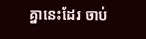គ្នានេះដែរ ចាប់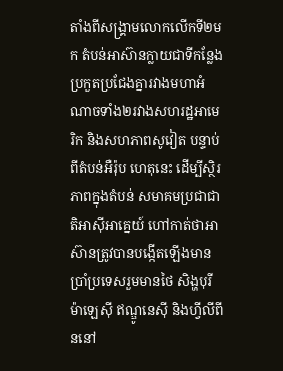តាំងពីសង្រ្គាមលោកលើកទី២មក តំបន់អាស៊ានក្លាយជាទីកន្លែងប្រកួតប្រជែងគ្នារវាងមហាអំណាចទាំង២រវាងសហរដ្ឋអាមេរិក និងសហភាពសូវៀត បន្ទាប់ពីតំបន់អឺរ៉ុប ហេតុនេះ ដើម្បីស្ថិរភាពក្នុងតំបន់ សមាគមប្រជាជាតិអាស៊ីអាគ្នេយ៍ ហៅកាត់ថាអាស៊ានត្រូវបានបង្កើតឡើងមានប្រាំប្រទេសរួមមានថៃ សិង្ហបុរី ម៉ាឡេស៊ី ឥណ្ឌូនេស៊ី និងហ្វីលីពីននៅ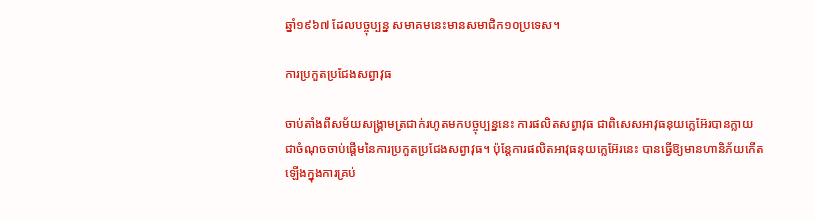ឆ្នាំ១៩៦៧ ដែលបច្ចុប្បន្ន សមាគមនេះមានសមាជិក១០ប្រទេស។

ការប្រកួតប្រជែងសព្វាវុធ

ចាប់តាំងពីសម័យសង្គ្រាមត្រជាក់រហូតមកបច្ចុប្បន្ននេះ ការផលិតសព្វាវុធ ជាពិសេសអាវុធនុយក្លេអ៊ែរបានក្លាយជាចំណុចចាប់ផ្ដើមនៃការប្រកួតប្រជែងសព្វាវុធ។ ប៉ុន្ដែការផលិតអាវុធនុយក្លេអ៊ែរនេះ បានធ្វើឱ្យមានហានិភ័យកើតឡើងក្នុងការគ្រប់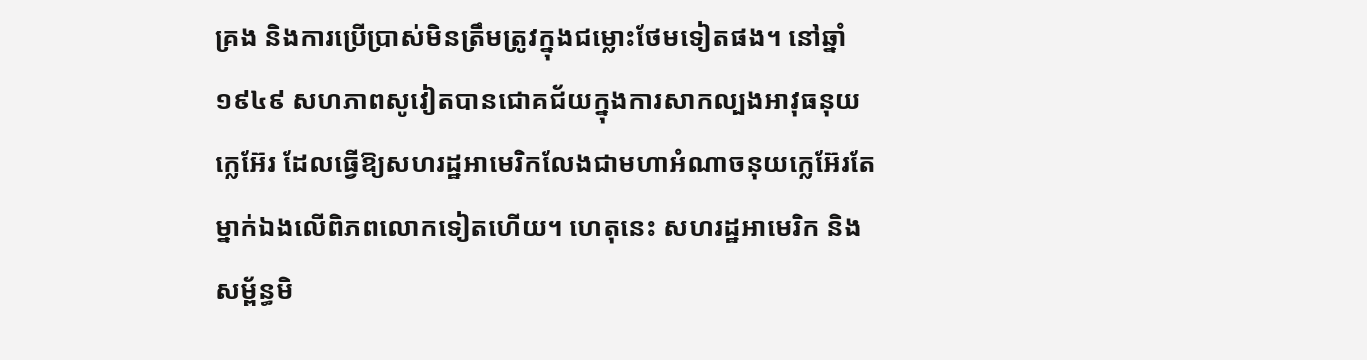គ្រង និងការប្រើប្រាស់មិនត្រឹមត្រូវក្នុងជម្លោះថែមទៀតផង។ នៅឆ្នាំ១៩៤៩ សហភាពសូវៀតបានជោគជ័យក្នុងការសាកល្បងអាវុធនុយក្លេអ៊ែរ ដែលធ្វើឱ្យសហរដ្ឋអាមេរិកលែងជាមហាអំណាចនុយក្លេអ៊ែរតែម្នាក់ឯងលើពិភពលោកទៀតហើយ។ ហេតុនេះ សហរដ្ឋអាមេរិក និងសម្ព័ន្ធមិ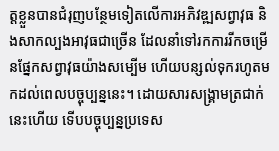ត្តខ្លួនបានជំរុញបន្ថែមទៀតលើការអភិវឌ្ឍសព្វាវុធ និងសាកល្បងអាវុធជាច្រើន ដែលនាំទៅរកការរីកចម្រើនផ្នែកសព្វាវុធយ៉ាងសម្បើម ហើយបន្សល់ទុករហូតមកដល់ពេលបច្ចុប្បន្ននេះ។ ដោយសារសង្គ្រាមត្រជាក់នេះហើយ ទើបបច្ចុប្បន្នប្រទេស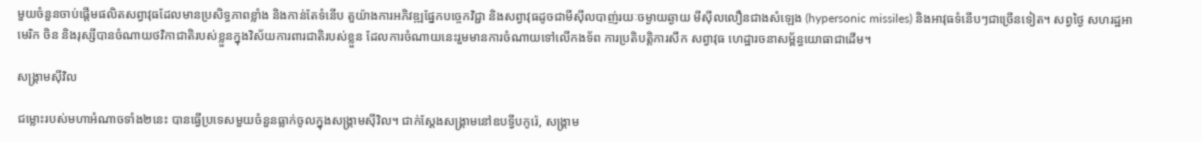មួយចំនួនចាប់ផ្ដើមផលិតសព្វាវុធដែលមានប្រសិទ្ធភាពខ្លាំង និងកាន់តែទំនើប តួយ៉ាងការអភិវឌ្ឍផ្នែកបច្ចេកវិជ្ជា និងសព្វាវុធដូចជាមីស៊ីលបាញ់រយៈចម្ងាយឆ្ងាយ មីស៊ីលលឿនជាងសំឡេង (hypersonic missiles) និងអាវុធទំនើបៗជាច្រើនទៀត។ សព្វថ្ងៃ សហរដ្ឋអាមេរិក ចិន និងរុស្សីបានចំណាយថវិកាជាតិរបស់ខ្លួនក្នុងវិស័យការពារជាតិរបស់ខ្លួន ដែលការចំណាយនេះរួមមានការចំណាយទៅលើកងទ័ព ការប្រតិបត្តិការសឹក សព្វាវុធ ហេដ្ឋារចនាសម្ព័ន្ធយោធាជាដើម។

សង្គ្រាមស៊ីវិល

ជម្លោះរបស់មហាអំណាចទាំង២នេះ បានធ្វើប្រទេសមួយចំនួនធ្លាក់ចូលក្នុងសង្រ្គាមស៊ីវិល។ ជាក់ស្ដែងសង្រ្គាមនៅឧបទ្វីបកូរ៉េ, សង្រ្គាម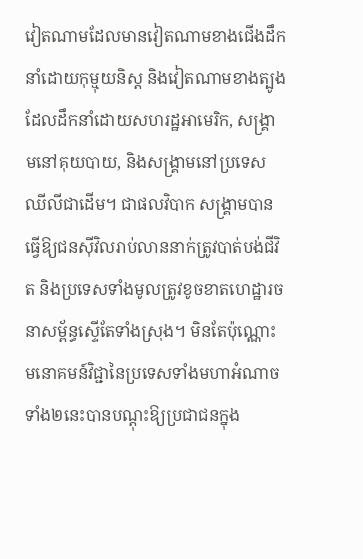វៀតណាមដែលមានវៀតណាមខាងជើងដឹកនាំដោយកុម្មុយនិស្ដ និងវៀតណាមខាងត្បូងដែលដឹកនាំដោយសហរដ្ឋអាមេរិក, សង្រ្គាមនៅគុយបាយ, និងសង្រ្គាមនៅប្រទេសឈីលីជាដើម។ ជាផលវិបាក សង្រ្គាមបានធ្វើឱ្យជនស៊ីវិលរាប់លាននាក់ត្រូវបាត់បង់ជីវិត និងប្រទេសទាំងមូលត្រូវខូចខាតហេដ្ឋារចនាសម្ព័ន្ធស្ទើតែទាំងស្រុង។ មិនតែប៉ុណ្ណោះ មនោគមន៍វិជ្ជានៃប្រទេសទាំងមហាអំណាចទាំង២នេះបានបណ្ដុះឱ្យប្រជាជនក្នុង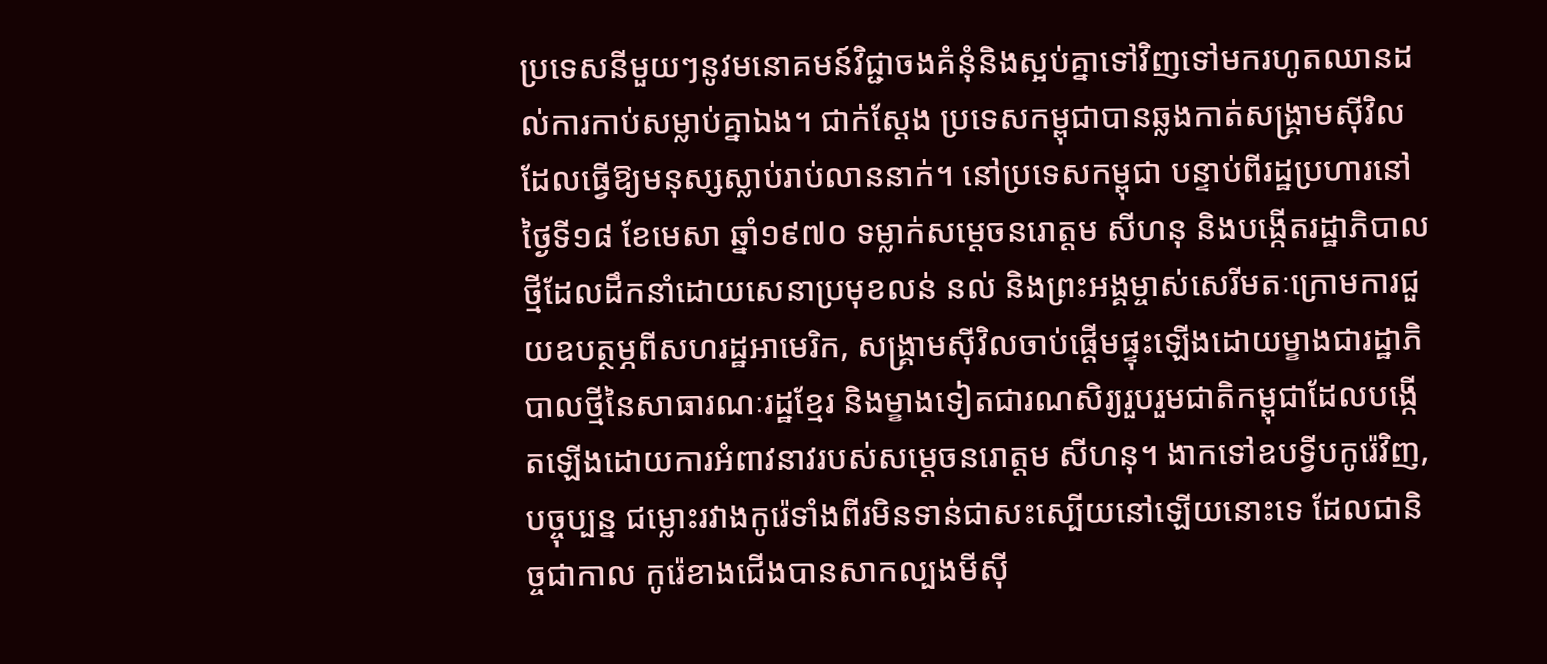ប្រទេសនីមួយៗនូវមនោគមន៍វិជ្ជាចងគំនុំនិងស្អប់គ្នាទៅវិញទៅមករហូតឈានដល់ការកាប់សម្លាប់គ្នាឯង។ ជាក់ស្ដែង ប្រទេសកម្ពុជាបានឆ្លងកាត់សង្គ្រាមស៊ីវិល ដែលធ្វើឱ្យមនុស្សស្លាប់រាប់លាននាក់។ នៅប្រទេសកម្ពុជា បន្ទាប់ពីរដ្ឋប្រហារនៅថ្ងៃទី១៨ ខែមេសា ឆ្នាំ១៩៧០ ទម្លាក់សម្ដេចនរោត្តម សីហនុ និងបង្កើតរដ្ឋាភិបាលថ្មីដែលដឹកនាំដោយសេនាប្រមុខលន់ នល់ និងព្រះអង្គម្ចាស់សេរីមតៈក្រោមការជួយឧបត្ថម្ភពីសហរដ្ឋអាមេរិក, សង្រ្គាមស៊ីវិលចាប់ផ្ដើមផ្ទុះឡើងដោយម្ខាងជារដ្ឋាភិបាលថ្មីនៃសាធារណៈរដ្ឋខ្មែរ និងម្ខាងទៀតជារណសិរ្យរួបរួមជាតិកម្ពុជាដែលបង្កើតឡើងដោយការអំពាវនាវរបស់សម្ដេចនរោត្តម សីហនុ។ ងាកទៅឧបទ្វីបកូរ៉េវិញ, បច្ចុប្បន្ន ជម្លោះរវាងកូរ៉េទាំងពីរមិនទាន់ជាសះស្បើយនៅឡើយនោះទេ ដែលជានិច្ចជាកាល កូរ៉េខាងជើងបានសាកល្បងមីស៊ី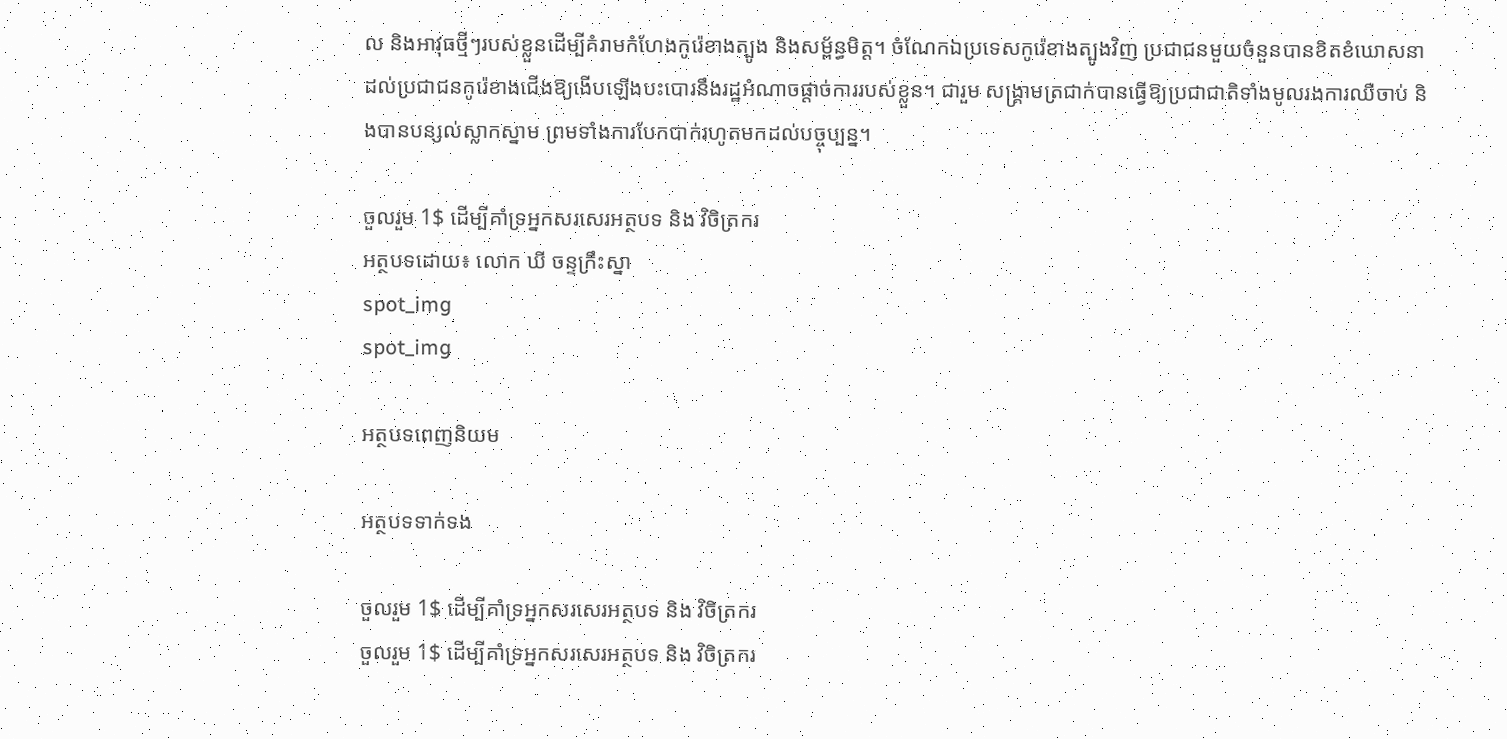ល និងអាវុធថ្មីៗរបស់ខ្លួនដើម្បីគំរាមកំហែងកូរ៉េខាងត្បូង និងសម្ព័ន្ធមិត្ត។ ចំណែកឯប្រទេសកូរ៉េខាងត្បូងវិញ ប្រជាជនមួយចំនួនបានខិតខំឃោសនាដល់ប្រជាជនកូរ៉េខាងជើងឱ្យងើបឡើងបះបោរនឹងរដ្ឋអំណាចផ្ដាច់ការរបស់ខ្លួន។ ជារួម សង្រ្គាមត្រជាក់បានធ្វើឱ្យប្រជាជាតិទាំងមូលរងការឈឺចាប់ និងបានបន្សល់ស្លាកស្នាម ព្រមទាំងការបែកបាក់រហូតមកដល់បច្ចុប្បន្ន។

ចួលរួម 1$ ដើម្បីគាំទ្រអ្នកសរសេរអត្ថបទ និង វិចិត្រករ
អត្ថបទដោយ៖ លោក ឃី ចន្ទក្រឹះស្នា
spot_img
spot_img

អត្ថបទពេញនិយម

អត្ថបទទាក់ទង

ចួលរួម 1$ ដើម្បីគាំទ្រអ្នកសរសេរអត្ថបទ និង វិចិត្រករ
ចួលរួម 1$ ដើម្បីគាំទ្រអ្នកសរសេរអត្ថបទ និង វិចិត្រករ